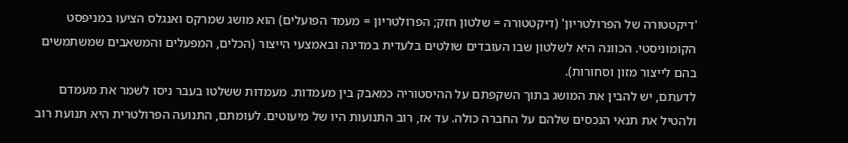'דיקטטורה של הפרולטריון' (דיקטטורה = שלטון חזק; הפרולטריון = מעמד הפועלים) הוא מושג שמרקס ואנגלס הציעו במניפסט הקומוניסטי. הכוונה היא לשלטון שבו העובדים שולטים בלעדית במדינה ובאמצעי הייצור (הכלים, המפעלים והמשאבים שמשתמשים בהם לייצור מזון וסחורות).
לדעתם, יש להבין את המושג בתוך השקפתם על ההיסטוריה כמאבק בין מעמדות. מעמדות ששלטו בעבר ניסו לשמר את מעמדם ולהטיל את תנאי הנכסים שלהם על החברה כולה. עד אז, רוב התנועות היו של מיעוטים. לעומתם, התנועה הפרולטרית היא תנועת רוב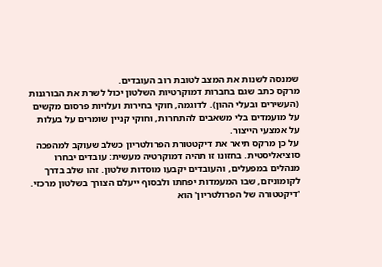שמנסה לשנות את המצב לטובת רוב העובדים.
מרקס כתב שגם בחברות דמוקרטיות השלטון יכול לשרת את הבורגנות (העשירים ובעלי ההון). לדוגמה, חוקי בחירות ועלויות פרסום מקשים על מועמדים בלי משאבים להתחרות, וחוקי קניין שומרים על בעלות על אמצעי הייצור.
על כן מרקס תיאר את דיקטטורת הפרולטריון כשלב שעוקב למהפכה סוציאליסטית. בחזונו זו תהיה דמוקרטיה מעשית: עובדים יבחרו מנהלים במפעלים, והעובדים יקבעו מוסדות שלטון. זהו שלב בדרך לקומוניזם, שבו המעמדות יפחתו ולבסוף ייעלם הצורך בשלטון מרכזי.
'דיקטטורה של הפרולטריון' הוא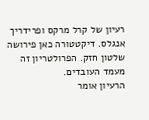רעיון של קרל מרקס ופרידריך אנגלס. דיקטטורה כאן פירושה שלטון חזק. הפרולטריון זה מעמד העובדים.
הרעיון אומר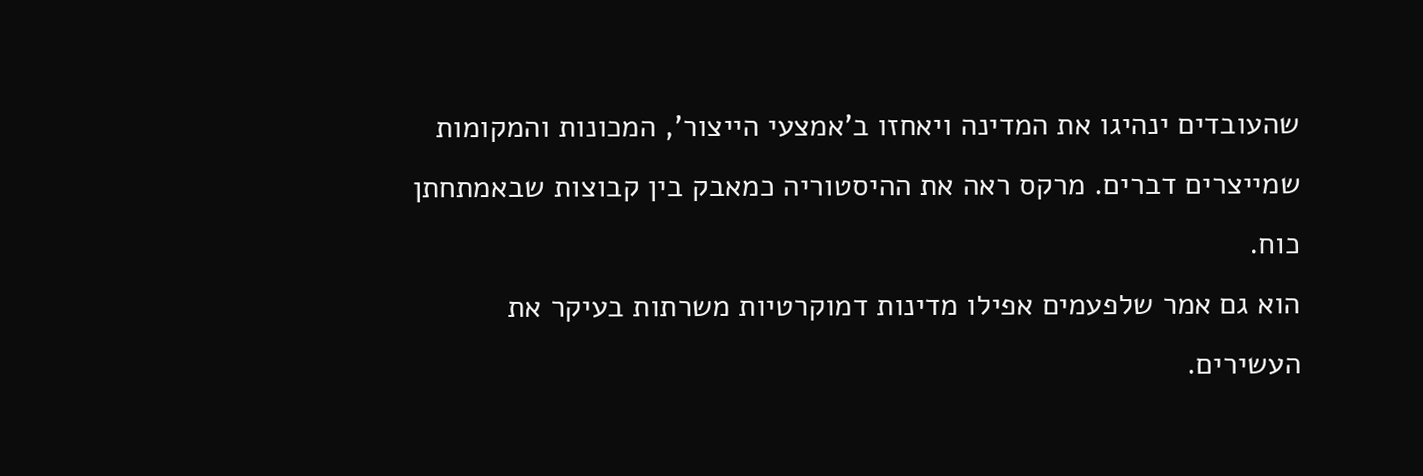שהעובדים ינהיגו את המדינה ויאחזו ב'אמצעי הייצור', המכונות והמקומות שמייצרים דברים. מרקס ראה את ההיסטוריה כמאבק בין קבוצות שבאמתחתן כוח.
הוא גם אמר שלפעמים אפילו מדינות דמוקרטיות משרתות בעיקר את העשירים.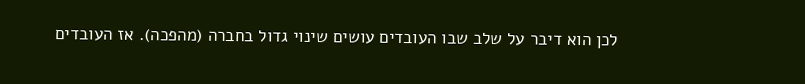לכן הוא דיבר על שלב שבו העובדים עושים שינוי גדול בחברה (מהפכה). אז העובדים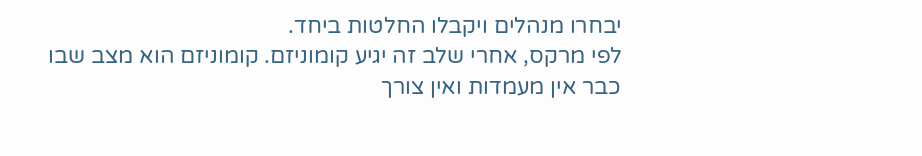יבחרו מנהלים ויקבלו החלטות ביחד.
לפי מרקס, אחרי שלב זה יגיע קומוניזם. קומוניזם הוא מצב שבו כבר אין מעמדות ואין צורך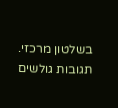בשלטון מרכזי.
תגובות גולשים